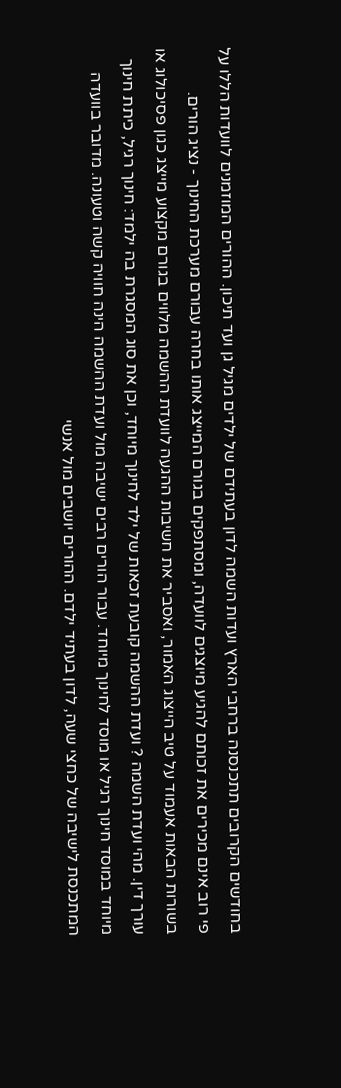בחודשים הקרובים תתכנסנה ברחבי הארץ ועדות השמה לדון בעתידם של ילדים מגיל גן ועד תיכון. ההורים המוזמנים לוועדות הללו על פי רוב אינם מכירים את זכותם להגיע מיוצגים לוועדה, ומסתפקים בגורם המייצג אותו בחרה עבורם מערכת החינוך - נציג הורים. בשורות הבאות אעמוד על טיב הייצוג האמור, ואסביר את חשיבות ההגעה לוועדת ההשמה מלווים בגורם מקצוע מייצג כגון פסיכולוג או עורך דין. מהי ועדת השמה ? ועדת ההשמה קובעת זכאות של ילד לחינוך מיוחד, וכן את סוג המסגרת בה ילמד: חינוך רגיל, כיתת חינוך מיוחד במוסד חינוך רגיל או מוסד לחינוך מיוחד. עבור הורים רבים ישיבה מול ועדת ההשמה הינה חוויה קשה וטעונה. מדובר בוועדה המתכנסת לישיבה של כחצי שעה, לדון בעתיד ילדם. ההורים יושבים מול אנשי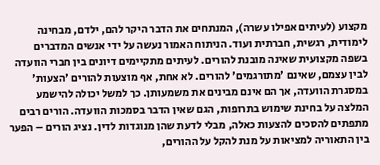מקצוע (לעיתים אפילו עשרה), המנתחים את הדבר היקר להם, ילדם, מבחינה לימודית, רגשית, חברתית ועוד. הניתוח האמור נעשה על ידי אנשים המדברים בשפה מקצועית שאינה מובנת להורים. לעיתים מתקיימים דיונים בין חברי הוועדה לבין עצמם, שאינם 'מתורגמים' להורים. לא אחת, אף מוצעות להורים 'הצעות' במסגרת הוועדה, אך הם אינם מבינים את משמעותן. כך למשל יכולה להישמע המלצה על בחינת שימוש בתרופות, הגם שאין הדבר בסמכות הוועדה. הורים רבים מתפתים להסכים להצעות כאלה, מבלי לדעת שהן מנוגדות לדין. נציג הורים – הפער בין התאוריה למציאות על מנת להקל על ההורים,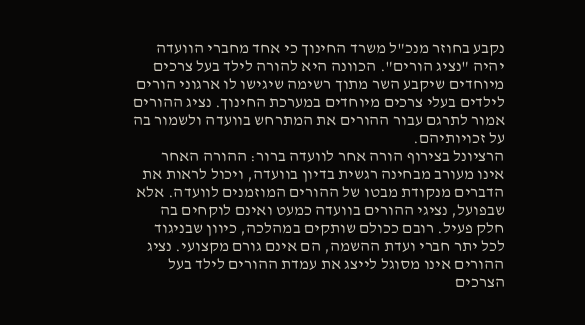נקבע בחוזר מנכ"ל משרד החינוך כי אחד מחברי הוועדה יהיה "נציג הורים". הכוונה היא להורה לילד בעל צרכים מיוחדים שיקבע השר מתוך רשימה שיגישו לו ארגוני הורים לילדים בעלי צרכים מיוחדים במערכת החינוך. נציג ההורים אמור לתרגם עבור ההורים את המתרחש בוועדה ולשמור בה על זכויותיהם.
הרציונל בצירוף הורה אחר לוועדה ברור: ההורה האחר אינו מעורב מבחינה רגשית בדיון בוועדה, ויכול לראות את הדברים מנקודת מבטו של ההורים המוזמנים לוועדה. אלא שבפועל, נציגי ההורים בוועדה כמעט ואינם לוקחים בה חלק פעיל. רובם ככולם שותקים במהלכה, כיוון שבניגוד לכל יתר חברי ועדת ההשמה, הם אינם גורם מקצועי. נציג ההורים אינו מסוגל לייצג את עמדת ההורים לילד בעל הצרכים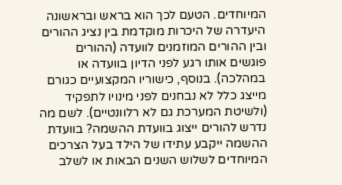המיוחדים. הטעם לכך הוא בראש ובראשונה היעדרה של היכרות מוקדמת בין נציג ההורים ובין ההורים המוזמנים לוועדה (ההורים פוגשים אותו רגע לפני הדיון בוועדה או במהלכה). בנוסף, כישוריו המקצועיים כגורם מייצג כלל לא נבחנים לפני מינויו לתפקיד (ולשיטת המערכת גם לא רלוונטיים). לשם מה נדרש להורים ייצוג בוועדת ההשמה? בוועדת ההשמה ייקבע עתידו של הילד בעל הצרכים המיוחדים לשלוש השנים הבאות או לשלב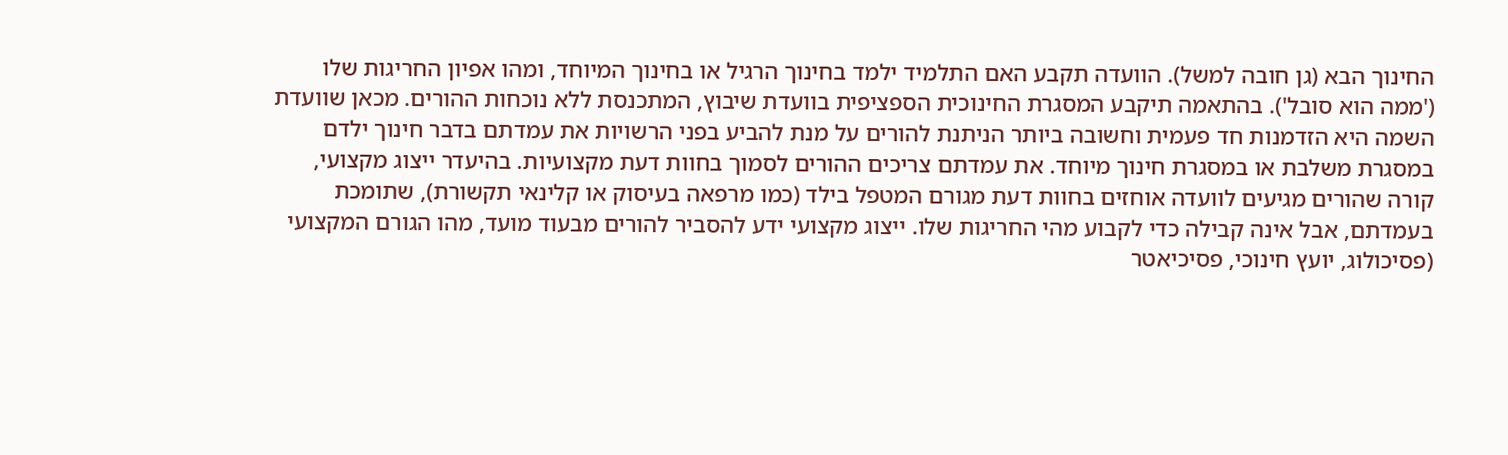החינוך הבא (גן חובה למשל). הוועדה תקבע האם התלמיד ילמד בחינוך הרגיל או בחינוך המיוחד, ומהו אפיון החריגות שלו ('ממה הוא סובל'). בהתאמה תיקבע המסגרת החינוכית הספציפית בוועדת שיבוץ, המתכנסת ללא נוכחות ההורים. מכאן שוועדת השמה היא הזדמנות חד פעמית וחשובה ביותר הניתנת להורים על מנת להביע בפני הרשויות את עמדתם בדבר חינוך ילדם במסגרת משלבת או במסגרת חינוך מיוחד. את עמדתם צריכים ההורים לסמוך בחוות דעת מקצועיות. בהיעדר ייצוג מקצועי, קורה שהורים מגיעים לוועדה אוחזים בחוות דעת מגורם המטפל בילד (כמו מרפאה בעיסוק או קלינאי תקשורת), שתומכת בעמדתם, אבל אינה קבילה כדי לקבוע מהי החריגות שלו. ייצוג מקצועי ידע להסביר להורים מבעוד מועד, מהו הגורם המקצועי (פסיכולוג, יועץ חינוכי, פסיכיאטר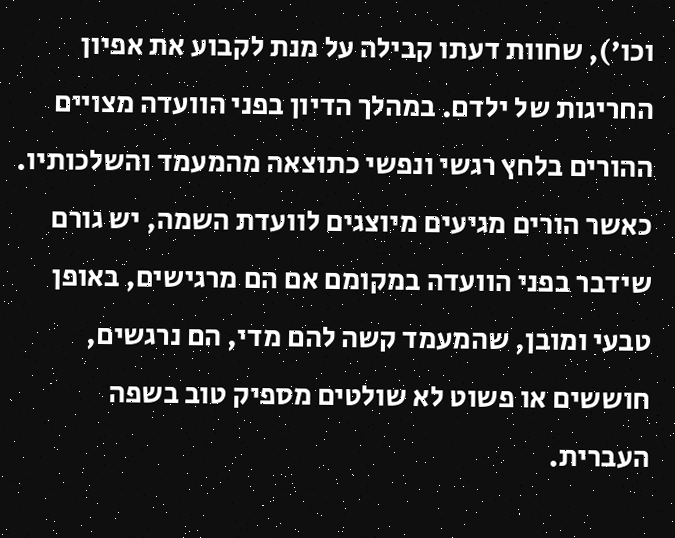וכו'), שחוות דעתו קבילה על מנת לקבוע את אפיון החריגות של ילדם. במהלך הדיון בפני הוועדה מצויים ההורים בלחץ רגשי ונפשי כתוצאה מהמעמד והשלכותיו. כאשר הורים מגיעים מיוצגים לוועדת השמה, יש גורם שידבר בפני הוועדה במקומם אם הם מרגישים, באופן טבעי ומובן, שהמעמד קשה להם מדי, הם נרגשים, חוששים או פשוט לא שולטים מספיק טוב בשפה העברית.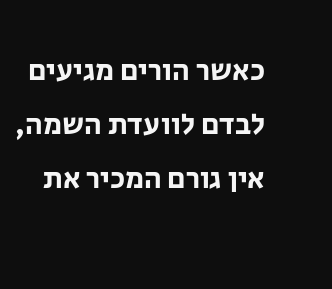כאשר הורים מגיעים לבדם לוועדת השמה, אין גורם המכיר את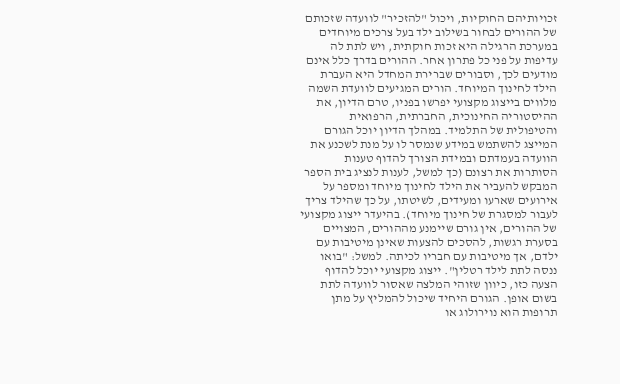זכויותיהם החוקיות, ויכול "להזכיר" לוועדה שזכותם של ההורים לבחור בשילוב ילד בעל צרכים מיוחדים במערכת הרגילה היא זכות חוקתית, ויש לתת לה עדיפות על פני כל פתרון אחר. ההורים בדרך כלל אינם מודעים לכך, וסבורים שברירת המחדל היא העברת הילד לחינוך המיוחד. הורים המגיעים לוועדת השמה מלווים בייצוג מקצועי יפרשו בפניו, טרם הדיון, את ההיסטוריה החינוכית, החברתית, הרפואית והטיפולית של התלמיד. במהלך הדיון יוכל הגורם המייצג להשתמש במידע שנמסר לו על מנת לשכנע את הוועדה בעמדתם ובמידת הצורך להדוף טענות הסותרות את רצונם (כך למשל, לענות לנציג בית הספר המבקש להעביר את הילד לחינוך מיוחד ומספר על אירועים שארעו ומעידים, לשיטתו, על כך שהילד צריך לעבור למסגרת של חינוך מיוחד). בהיעדר ייצוג מקצועי של ההורים, אין גורם שיימנע מההורים, המצויים בסערת רגשות, להסכים להצעות שאינן מיטיבות עם ילדם, אך מיטיבות עם חבריו לכיתה. למשל: "בואו ננסה לתת לילד רטלין". ייצוג מקצועי יוכל להדוף הצעה כזו, כיוון שזוהי המלצה שאסור לוועדה לתת בשום אופן. הגורם היחיד שיכול להמליץ על מתן תרופות הוא נוירולוג או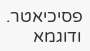פסיכיאטר. ודוגמא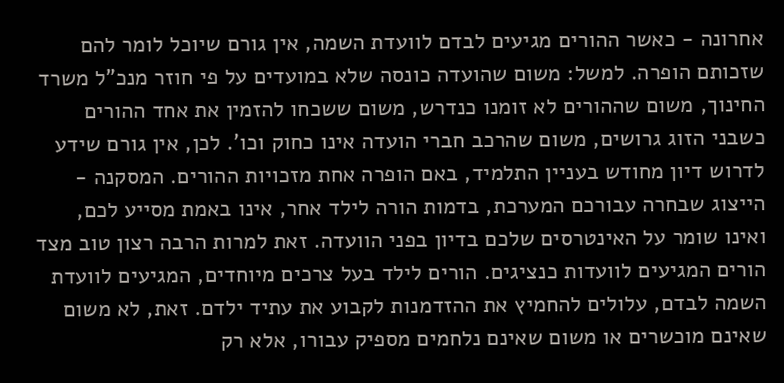אחרונה - כאשר ההורים מגיעים לבדם לוועדת השמה, אין גורם שיוכל לומר להם שזכותם הופרה. למשל: משום שהועדה כונסה שלא במועדים על פי חוזר מנכ"ל משרד החינוך, משום שההורים לא זומנו כנדרש, משום ששכחו להזמין את אחד ההורים כשבני הזוג גרושים, משום שהרכב חברי הועדה אינו כחוק וכו'. לכן, אין גורם שידע לדרוש דיון מחודש בעניין התלמיד, באם הופרה אחת מזכויות ההורים. המסקנה - הייצוג שבחרה עבורכם המערכת, בדמות הורה לילד אחר, אינו באמת מסייע לכם, ואינו שומר על האינטרסים שלכם בדיון בפני הוועדה. זאת למרות הרבה רצון טוב מצד הורים המגיעים לוועדות כנציגים. הורים לילד בעל צרכים מיוחדים, המגיעים לוועדת השמה לבדם, עלולים להחמיץ את ההזדמנות לקבוע את עתיד ילדם. זאת, לא משום שאינם מוכשרים או משום שאינם נלחמים מספיק עבורו, אלא רק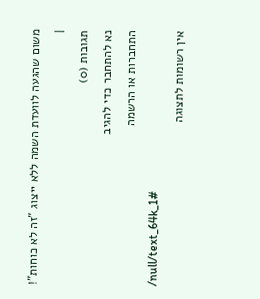משום שהגעה לוועדת השמה ללא ייצוג "זה לא כוחות"! |
תגובות (0)
נא להתחבר כדי להגיב
התחברות או הרשמה
/null/text_64k_1#
אין רשומות לתצוגה